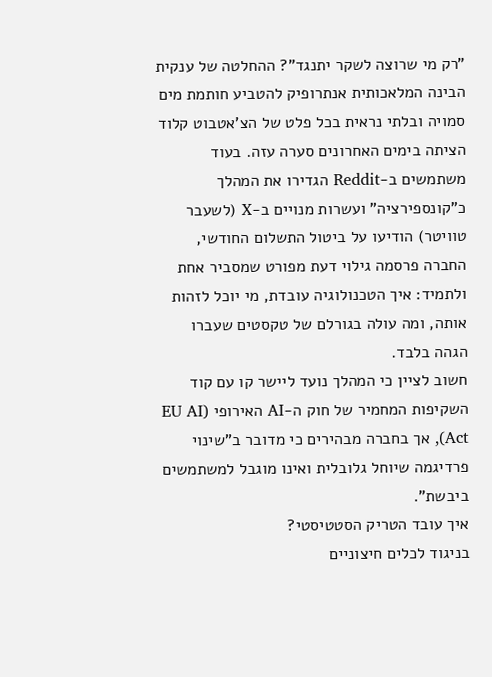"רק מי שרוצה לשקר יתנגד"? ההחלטה של ענקית הבינה המלאכותית אנתרופיק להטביע חותמת מים סמויה ובלתי נראית בכל פלט של הצ'אטבוט קלוד הציתה בימים האחרונים סערה עזה. בעוד משתמשים ב-Reddit הגדירו את המהלך כ"קונספירציה" ועשרות מנויים ב-X (לשעבר טוויטר) הודיעו על ביטול התשלום החודשי, החברה פרסמה גילוי דעת מפורט שמסביר אחת ולתמיד: איך הטכנולוגיה עובדת, מי יוכל לזהות אותה, ומה עולה בגורלם של טקסטים שעברו הגהה בלבד.
חשוב לציין כי המהלך נועד ליישר קו עם קוד השקיפות המחמיר של חוק ה-AI האירופי (EU AI Act), אך בחברה מבהירים כי מדובר ב"שינוי פרדיגמה שיוחל גלובלית ואינו מוגבל למשתמשים ביבשת".
איך עובד הטריק הסטטיסטי?
בניגוד לכלים חיצוניים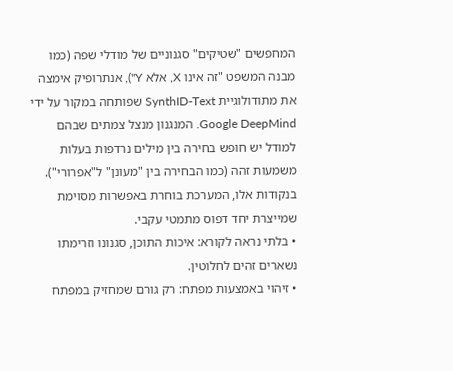המחפשים "שטיקים" סגנוניים של מודלי שפה (כמו מבנה המשפט "זה אינו X, אלא Y"), אנתרופיק אימצה את מתודולוגיית SynthID-Text שפותחה במקור על ידי Google DeepMind. המנגנון מנצל צמתים שבהם למודל יש חופש בחירה בין מילים נרדפות בעלות משמעות זהה (כמו הבחירה בין "מעונן" ל"אפרורי"). בנקודות אלו, המערכת בוחרת באפשרות מסוימת שמייצרת יחד דפוס מתמטי עקבי.
• בלתי נראה לקורא: איכות התוכן, סגנונו וזרימתו נשארים זהים לחלוטין.
• זיהוי באמצעות מפתח: רק גורם שמחזיק במפתח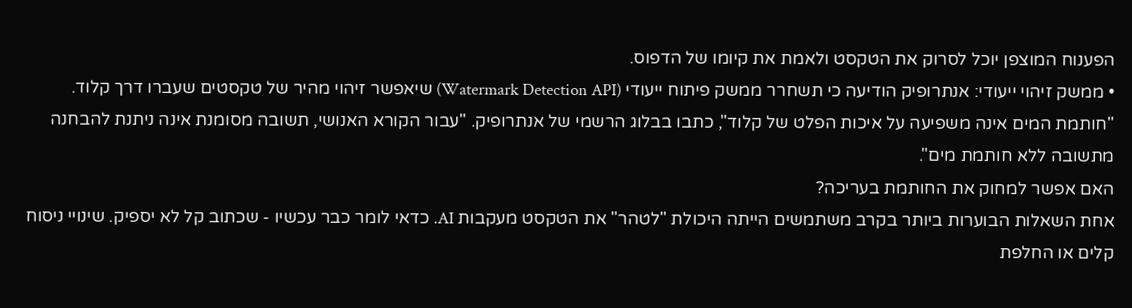הפענוח המוצפן יוכל לסרוק את הטקסט ולאמת את קיומו של הדפוס.
• ממשק זיהוי ייעודי: אנתרופיק הודיעה כי תשחרר ממשק פיתוח ייעודי (Watermark Detection API) שיאפשר זיהוי מהיר של טקסטים שעברו דרך קלוד.
"חותמת המים אינה משפיעה על איכות הפלט של קלוד", כתבו בבלוג הרשמי של אנתרופיק. "עבור הקורא האנושי, תשובה מסומנת אינה ניתנת להבחנה מתשובה ללא חותמת מים".
האם אפשר למחוק את החותמת בעריכה?
אחת השאלות הבוערות ביותר בקרב משתמשים הייתה היכולת "לטהר" את הטקסט מעקבות AI. כדאי לומר כבר עכשיו - שכתוב קל לא יספיק. שינויי ניסוח קלים או החלפת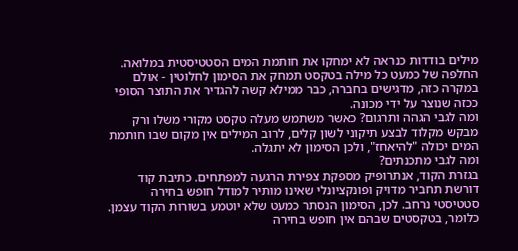מילים בודדות כנראה לא ימחקו את חותמת המים הסטטיסטית במלואה. החלפה של כמעט כל מילה בטקסט תמחק את הסימון לחלוטין - אולם במקרה כזה, מדגישים בחברה, כבר ממילא קשה להגדיר את התוצר הסופי ככזה שנוצר על ידי מכונה.
ומה לגבי הגהה ותרגום? כאשר משתמש מעלה טקסט מקורי משלו ורק מבקש מקלוד לבצע תיקוני לשון קלים, לרוב המילים אין מקום שבו חותמת המים יכולה "להיאחז", ולכן הסימון לא יתגלה.
ומה לגבי מתכנתים?
בגזרת הקוד, אנתרופיק מספקת צפירת הרגעה למפתחים. כתיבת קוד דורשת תחביר מדויק ופונקציונלי שאינו מותיר למודל חופש בחירה סטטיסטי נרחב. לכן, הסימון הנסתר כמעט שלא יוטמע בשורות הקוד עצמן. כלומר, בטקסטים שבהם אין חופש בחירה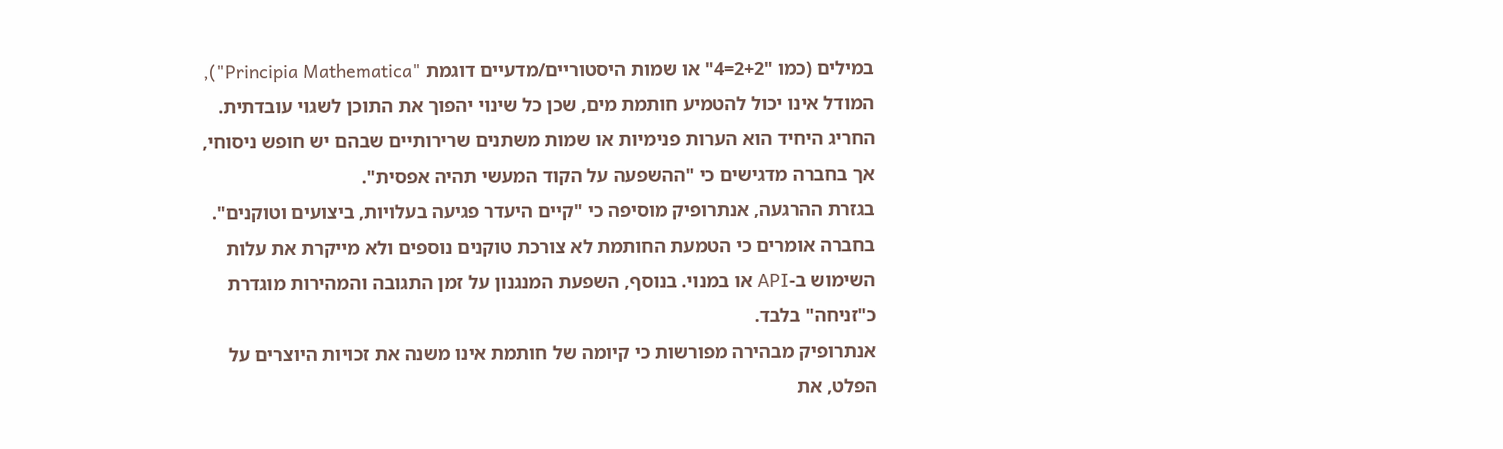במילים (כמו "2+2=4" או שמות היסטוריים/מדעיים דוגמת "Principia Mathematica"), המודל אינו יכול להטמיע חותמת מים, שכן כל שינוי יהפוך את התוכן לשגוי עובדתית.
החריג היחיד הוא הערות פנימיות או שמות משתנים שרירותיים שבהם יש חופש ניסוחי, אך בחברה מדגישים כי "ההשפעה על הקוד המעשי תהיה אפסית".
בגזרת ההרגעה, אנתרופיק מוסיפה כי "קיים היעדר פגיעה בעלויות, ביצועים וטוקנים". בחברה אומרים כי הטמעת החותמת לא צורכת טוקנים נוספים ולא מייקרת את עלות השימוש ב-API או במנוי. בנוסף, השפעת המנגנון על זמן התגובה והמהירות מוגדרת כ"זניחה" בלבד.
אנתרופיק מבהירה מפורשות כי קיומה של חותמת אינו משנה את זכויות היוצרים על הפלט, את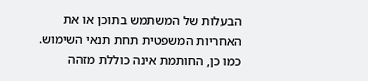הבעלות של המשתמש בתוכן או את האחריות המשפטית תחת תנאי השימוש. כמו כן, החותמת אינה כוללת מזהה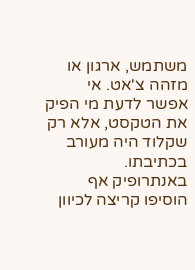משתמש, ארגון או מזהה צ'אט. אי אפשר לדעת מי הפיק את הטקסט, אלא רק שקלוד היה מעורב בכתיבתו.
באנתרופיק אף הוסיפו קריצה לכיוון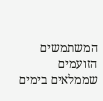המשתמשים הזועמים שממלאים בימים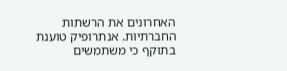האחרונים את הרשתות החברתיות. אנתרופיק טוענת בתוקף כי משתמשים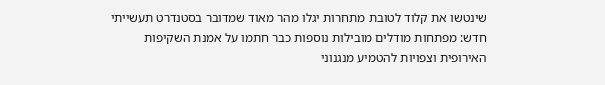שינטשו את קלוד לטובת מתחרות יגלו מהר מאוד שמדובר בסטנדרט תעשייתי חדש: מפתחות מודלים מובילות נוספות כבר חתמו על אמנת השקיפות האירופית וצפויות להטמיע מנגנוני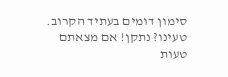סימון דומים בעתיד הקרוב.
טעינו? נתקן! אם מצאתם טעות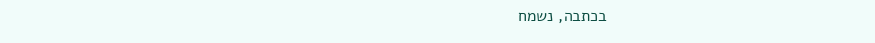בכתבה, נשמח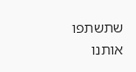שתשתפו אותנו